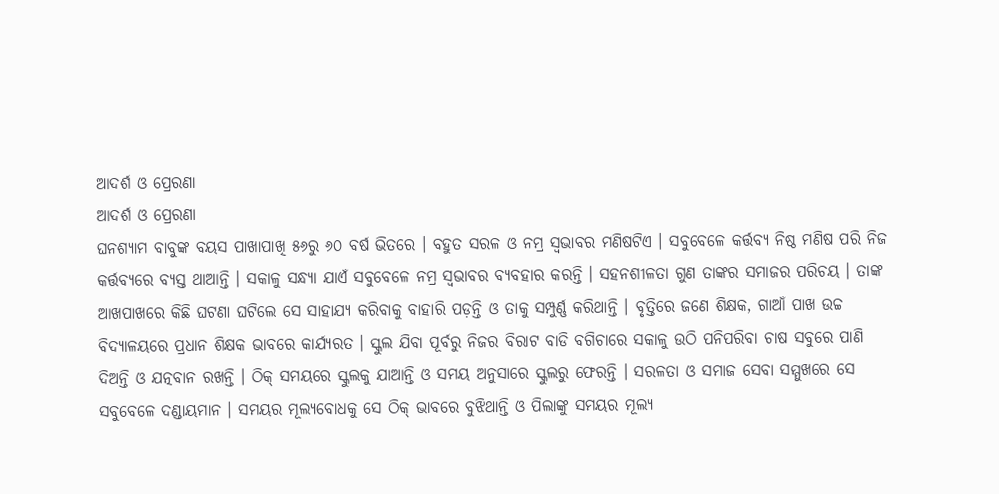ଆଦର୍ଶ ଓ ପ୍ରେରଣା
ଆଦର୍ଶ ଓ ପ୍ରେରଣା
ଘନଶ୍ୟାମ ବାବୁଙ୍କ ବୟସ ପାଖାପାଖି ୫୬ରୁ ୬୦ ବର୍ଷ ଭିତରେ । ବହୁତ ସରଳ ଓ ନମ୍ର ସ୍ୱଭାବର ମଣିଷଟିଏ । ସବୁବେଳେ କର୍ତ୍ତବ୍ୟ ନିଷ୍ଠ ମଣିଷ ପରି ନିଜ କର୍ତ୍ତବ୍ୟରେ ବ୍ୟସ୍ତ ଥାଆନ୍ତି । ସକାଳୁ ସନ୍ଧ୍ୟା ଯାଏଁ ସବୁବେଳେ ନମ୍ର ସ୍ୱଭାବର ବ୍ୟବହାର କରନ୍ତି । ସହନଶୀଳତା ଗୁଣ ତାଙ୍କର ସମାଜର ପରିଚୟ । ତାଙ୍କ ଆଖପାଖରେ କିଛି ଘଟଣା ଘଟିଲେ ସେ ସାହାଯ୍ୟ କରିବାକୁ ବାହାରି ପଡ଼ନ୍ତି ଓ ତାକୁ ସମ୍ପୁର୍ଣ୍ଣ କରିଥାନ୍ତି । ବୃତ୍ତିରେ ଜଣେ ଶିକ୍ଷକ, ଗାଆଁ ପାଖ ଉଚ୍ଚ ବିଦ୍ୟାଳୟରେ ପ୍ରଧାନ ଶିକ୍ଷକ ଭାବରେ କାର୍ଯ୍ୟରତ । ସ୍କୁଲ ଯିବା ପୂର୍ବରୁ ନିଜର ବିରାଟ ବାଡି ବଗିଚାରେ ସକାଳୁ ଉଠି ପନିପରିବା ଚାଷ ସବୁରେ ପାଣି ଦିଅନ୍ତି ଓ ଯତ୍ନବାନ ରଖନ୍ତି । ଠିକ୍ ସମୟରେ ସ୍କୁଲକୁ ଯାଆନ୍ତି ଓ ସମୟ ଅନୁସାରେ ସ୍କୁଲରୁ ଫେରନ୍ତି । ସରଳତା ଓ ସମାଜ ସେବା ସମ୍ମୁଖରେ ସେ ସବୁବେଳେ ଦଣ୍ଡାୟମାନ । ସମୟର ମୂଲ୍ୟବୋଧକୁ ସେ ଠିକ୍ ଭାବରେ ବୁଝିଥାନ୍ତି ଓ ପିଲାଙ୍କୁ ସମୟର ମୂଲ୍ୟ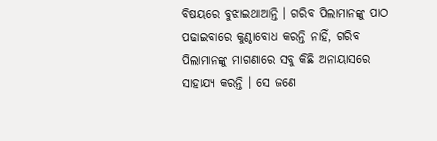ବିଷୟରେ ବୁଝାଇଥାଆନ୍ତି । ଗରିବ ପିଲାମାନଙ୍କୁ ପାଠ ପଢାଇବାରେ କୁଣ୍ଠାବୋଧ କରନ୍ତି ନାହିଁ, ଗରିବ ପିଲାମାନଙ୍କୁ ମାଗଣାରେ ସବୁ କିଛି ଅନାୟାସରେ ସାହାଯ୍ୟ କରନ୍ତି । ସେ ଜଣେ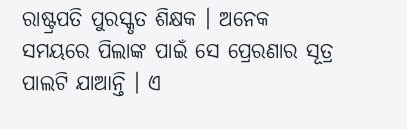ରାଷ୍ଟ୍ରପତି ପୁରସ୍କୃତ ଶିକ୍ଷକ । ଅନେକ ସମୟରେ ପିଲାଙ୍କ ପାଇଁ ସେ ପ୍ରେରଣାର ସୂତ୍ର ପାଲଟି ଯାଆନ୍ତି । ଏ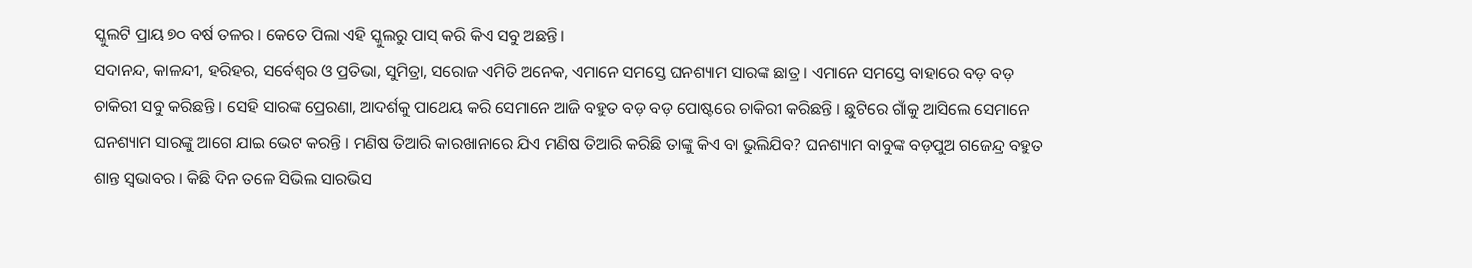ସ୍କୁଲଟି ପ୍ରାୟ ୭୦ ବର୍ଷ ତଳର । କେତେ ପିଲା ଏହି ସ୍କୁଲରୁ ପାସ୍ କରି କିଏ ସବୁ ଅଛନ୍ତି।
ସଦାନନ୍ଦ, କାଳନ୍ଦୀ, ହରିହର, ସର୍ବେଶ୍ଵର ଓ ପ୍ରତିଭା, ସୁମିତ୍ରା, ସରୋଜ ଏମିତି ଅନେକ, ଏମାନେ ସମସ୍ତେ ଘନଶ୍ୟାମ ସାରଙ୍କ ଛାତ୍ର । ଏମାନେ ସମସ୍ତେ ବାହାରେ ବଡ଼ ବଡ଼ ଚାକିରୀ ସବୁ କରିଛନ୍ତି । ସେହି ସାରଙ୍କ ପ୍ରେରଣା, ଆଦର୍ଶକୁ ପାଥେୟ କରି ସେମାନେ ଆଜି ବହୁତ ବଡ଼ ବଡ଼ ପୋଷ୍ଟରେ ଚାକିରୀ କରିଛନ୍ତି । ଛୁଟିରେ ଗାଁକୁ ଆସିଲେ ସେମାନେ ଘନଶ୍ୟାମ ସାରଙ୍କୁ ଆଗେ ଯାଇ ଭେଟ କରନ୍ତି । ମଣିଷ ତିଆରି କାରଖାନାରେ ଯିଏ ମଣିଷ ତିଆରି କରିଛି ତାଙ୍କୁ କିଏ ବା ଭୁଲିଯିବ? ଘନଶ୍ୟାମ ବାବୁଙ୍କ ବଡ଼ପୁଅ ଗଜେନ୍ଦ୍ର ବହୁତ ଶାନ୍ତ ସ୍ଵଭାବର । କିଛି ଦିନ ତଳେ ସିଭିଲ ସାରଭିସ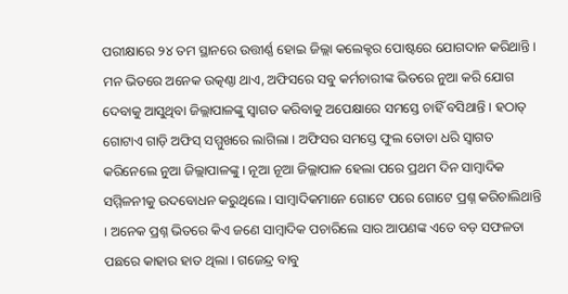ପରୀକ୍ଷାରେ ୨୪ ତମ ସ୍ଥାନରେ ଉତ୍ତୀର୍ଣ୍ଣ ହୋଇ ଜିଲ୍ଲା କଲେକ୍ଟର ପୋଷ୍ଟରେ ଯୋଗଦାନ କରିଥାନ୍ତି । ମନ ଭିତରେ ଅନେକ ଉତ୍କଣ୍ଠା ଥାଏ, ଅଫିସରେ ସବୁ କର୍ମଚାରୀଙ୍କ ଭିତରେ ନୁଆ କରି ଯୋଗ ଦେବାକୁ ଆସୁଥିବା ଜିଲ୍ଲାପାଳଙ୍କୁ ସ୍ଵାଗତ କରିବାକୁ ଅପେକ୍ଷାରେ ସମସ୍ତେ ଚାହିଁ ବସିଥାନ୍ତି । ହଠାତ୍ ଗୋଟାଏ ଗାଡ଼ି ଅଫିସ୍ ସମ୍ମୁଖରେ ଲାଗିଲା । ଅଫିସର ସମସ୍ତେ ଫୁଲ ତୋଡା ଧରି ସ୍ୱାଗତ କରିନେଲେ ନୁଆ ଜିଲ୍ଲାପାଳଙ୍କୁ । ନୂଆ ନୂଆ ଜିଲ୍ଲାପାଳ ହେଲା ପରେ ପ୍ରଥମ ଦିନ ସାମ୍ବାଦିକ ସମ୍ମିଳନୀକୁ ଉଦବୋଧନ କରୁଥିଲେ । ସାମ୍ବାଦିକମାନେ ଗୋଟେ ପରେ ଗୋଟେ ପ୍ରଶ୍ନ କରିଚାଲିଥାନ୍ତି । ଅନେକ ପ୍ରଶ୍ନ ଭିତରେ କିଏ ଜଣେ ସାମ୍ବାଦିକ ପଚାରିଲେ ସାର ଆପଣଙ୍କ ଏତେ ବଡ଼ ସଫଳତା ପଛରେ କାହାର ହାତ ଥିଲା । ଗଜେନ୍ଦ୍ର ବାବୁ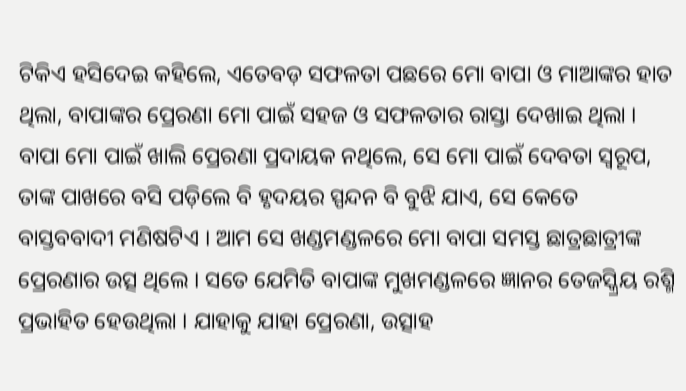ଟିକିଏ ହସିଦେଇ କହିଲେ, ଏତେବଡ଼ ସଫଳତା ପଛରେ ମୋ ବାପା ଓ ମାଆଙ୍କର ହାତ ଥିଲା, ବାପାଙ୍କର ପ୍ରେରଣା ମୋ ପାଇଁ ସହଜ ଓ ସଫଳତାର ରାସ୍ତା ଦେଖାଇ ଥିଲା । ବାପା ମୋ ପାଇଁ ଖାଲି ପ୍ରେରଣା ପ୍ରଦାୟକ ନଥିଲେ, ସେ ମୋ ପାଇଁ ଦେବତା ସ୍ଵରୂପ, ତାଙ୍କ ପାଖରେ ବସି ପଡ଼ିଲେ ବି ହୃଦୟର ସ୍ପନ୍ଦନ ବି ବୁଝି ଯାଏ, ସେ କେତେ ବାସ୍ତବବାଦୀ ମଣିଷଟିଏ । ଆମ ସେ ଖଣ୍ଡମଣ୍ଡଳରେ ମୋ ବାପା ସମସ୍ତ ଛାତ୍ରଛାତ୍ରୀଙ୍କ ପ୍ରେରଣାର ଉତ୍ସ ଥିଲେ । ସତେ ଯେମିତି ବାପାଙ୍କ ମୁଖମଣ୍ଡଳରେ ଜ୍ଞାନର ତେଜସ୍କ୍ରିୟ ରଶ୍ମି ପ୍ରଭାହିତ ହେଉଥିଲା । ଯାହାକୁ ଯାହା ପ୍ରେରଣା, ଉତ୍ସାହ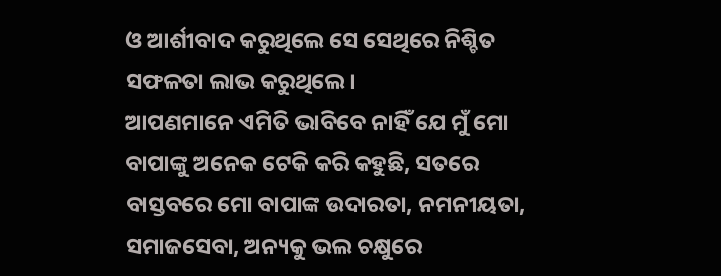ଓ ଆର୍ଶୀବାଦ କରୁଥିଲେ ସେ ସେଥିରେ ନିଶ୍ଚିତ ସଫଳତା ଲାଭ କରୁଥିଲେ।
ଆପଣମାନେ ଏମିତି ଭାବିବେ ନାହିଁ ଯେ ମୁଁ ମୋ ବାପାଙ୍କୁ ଅନେକ ଟେକି କରି କହୁଛି, ସତରେ ବାସ୍ତବରେ ମୋ ବାପାଙ୍କ ଉଦାରତା, ନମନୀୟତା, ସମାଜସେବା, ଅନ୍ୟକୁ ଭଲ ଚକ୍ଷୁରେ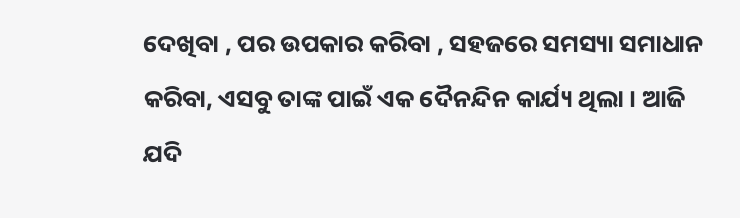ଦେଖିବା , ପର ଉପକାର କରିବା , ସହଜରେ ସମସ୍ୟା ସମାଧାନ କରିବା, ଏସବୁ ତାଙ୍କ ପାଇଁ ଏକ ଦୈନନ୍ଦିନ କାର୍ଯ୍ୟ ଥିଲା । ଆଜି ଯଦି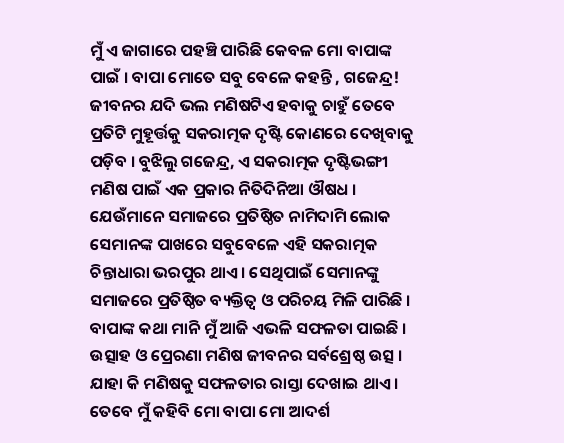ମୁଁ ଏ ଜାଗାରେ ପହଞ୍ଚି ପାରିଛି କେବଳ ମୋ ବାପାଙ୍କ ପାଇଁ । ବାପା ମୋତେ ସବୁ ବେଳେ କହନ୍ତି , ଗଜେନ୍ଦ୍ର! ଜୀବନର ଯଦି ଭଲ ମଣିଷଟିଏ ହବାକୁ ଚାହୁଁ ତେବେ ପ୍ରତିଟି ମୁହୂର୍ତ୍ତକୁ ସକରାତ୍ମକ ଦୃଷ୍ଟି କୋଣରେ ଦେଖିବାକୁ ପଡ଼ିବ । ବୁଝିଲୁ ଗଜେନ୍ଦ୍ର, ଏ ସକରାତ୍ମକ ଦୃଷ୍ଟିଭଙ୍ଗୀ ମଣିଷ ପାଇଁ ଏକ ପ୍ରକାର ନିତିଦିନିଆ ଔଷଧ । ଯେଉଁମାନେ ସମାଜରେ ପ୍ରତିଷ୍ଠିତ ନାମିଦାମି ଲୋକ ସେମାନଙ୍କ ପାଖରେ ସବୁବେଳେ ଏହି ସକରାତ୍ମକ ଚିନ୍ତାଧାରା ଭରପୁର ଥାଏ । ସେଥିପାଇଁ ସେମାନଙ୍କୁ ସମାଜରେ ପ୍ରତିଷ୍ଠିତ ବ୍ୟକ୍ତିତ୍ଵ ଓ ପରିଚୟ ମିଳି ପାରିଛି । ବାପାଙ୍କ କଥା ମାନି ମୁଁ ଆଜି ଏଭଳି ସଫଳତା ପାଇଛି । ଉତ୍ସାହ ଓ ପ୍ରେରଣା ମଣିଷ ଜୀବନର ସର୍ବଶ୍ରେଷ୍ଠ ଉତ୍ସ । ଯାହା କି ମଣିଷକୁ ସଫଳତାର ରାସ୍ତା ଦେଖାଇ ଥାଏ । ତେବେ ମୁଁ କହିବି ମୋ ବାପା ମୋ ଆଦର୍ଶ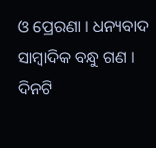ଓ ପ୍ରେରଣା । ଧନ୍ୟବାଦ ସାମ୍ବାଦିକ ବନ୍ଧୁ ଗଣ । ଦିନଟି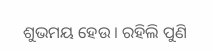ଶୁଭମୟ ହେଉ । ରହିଲି ପୁଣି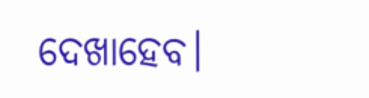ଦେଖାହେବ।